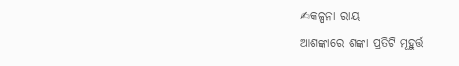✍କଳ୍ପନା ରାୟ
ଆଶଙ୍କାରେ ଶଙ୍କା ପ୍ରତିଟି ମୂହୁର୍ତ୍ତ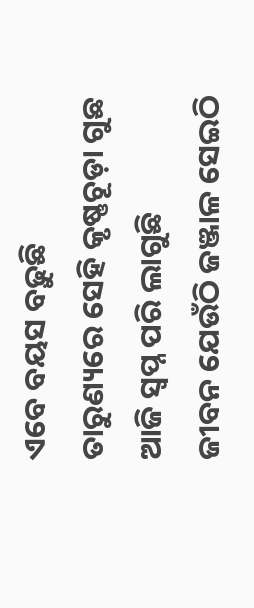ଏବେ ବୟସ ବଢ଼ୁଛି
ତାରୁଣ୍ୟରେ ସେହି କୃଷ୍ଣଚୂଡ଼ା ଗୁଛ
ଆଜି ସ୍ବପ୍ନ ପରି ଲାଗୁଛି
ଜୀବନ ଯେଉଁଠି ଜଞ୍ଜାଳ ସେଇଠି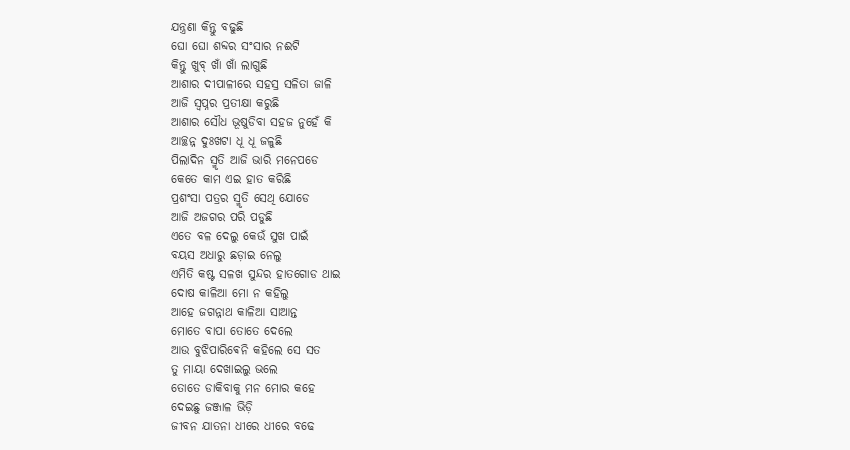ଯନ୍ତ୍ରଣା କିନ୍ତୁ ବଢୁଛି
ଘୋ ଘୋ ଶବ୍ଦର ସଂସାର ନଈଟି
କିନ୍ତୁ ଖୁବ୍ ଖାଁ ଖାଁ ଲାଗୁଛି
ଆଶାର ଦୀପାଳୀରେ ସହସ୍ର ସଳିତା ଜାଳି
ଆଜି ସ୍ବପ୍ନର ପ୍ରତୀକ୍ଷା କରୁଛି
ଆଶାର ସୌଧ ଭୂଷୁଡିବା ସହଜ ନୁହେଁ କି
ଆଚ୍ଛନ୍ନ ଦୁଃଖଟା ଧୂ ଧୂ ଜଳୁଛି
ପିଲାଦିନ ସ୍ମୃତି ଆଜି ଭାରି ମନେପଡେ
କେତେ କାମ ଏଇ ହାତ କରିଛି
ପ୍ରଶଂସା ପତ୍ରର ସ୍ମୃତି ସେଥି ଯୋଡେ
ଆଜି ଅଜଗର ପରି ପଡୁଛି
ଏତେ ବଳ ଦେଲୁ କେଉଁ ସୁଖ ପାଇଁ
ବୟସ ଅଧାରୁ ଛଡ଼ାଇ ନେଲୁ
ଏମିତି କଷ୍ଟ ସଳଖ ସୁନ୍ଦର ହାତଗୋଡ ଥାଇ
ଦୋଷ କାଳିଆ ମୋ ନ କହିଲୁ
ଆହେ ଜଗନ୍ନାଥ କାଳିଆ ସାଆନ୍ତ
ମୋତେ ବାପା ତୋତେ ଦେଲେ
ଆଉ ବୁଝିପାରିଵେନି କହିଲେ ସେ ସତ
ତୁ ମାୟା ଦେଖାଇଲୁ ଭଲେ
ତୋତେ ଡାକିବାକୁ ମନ ମୋର କହେ
ଦେଇଛୁ ଜଞ୍ଜାଳ ଭିଡ଼ି
ଜୀବନ ଯାତନା ଧୀରେ ଧୀରେ ବଢେ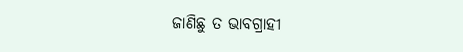ଜାଣିଛୁ ତ ଭାବଗ୍ରାହୀ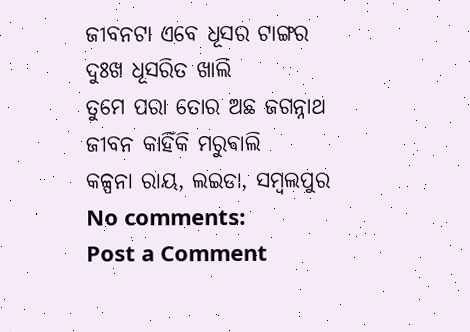ଜୀବନଟା ଏବେ ଧୂସର ଟାଙ୍ଗର
ଦୁଃଖ ଧୂସରିତ ଖାଲି
ତୁମେ ପରା ତୋର ଅଛ ଜଗନ୍ନାଥ
ଜୀବନ କାହିଁକି ମରୁଵାଲି
କଳ୍ପନା ରାୟ, ଲଇଡା, ସମ୍ବଲପୁର
No comments:
Post a Comment